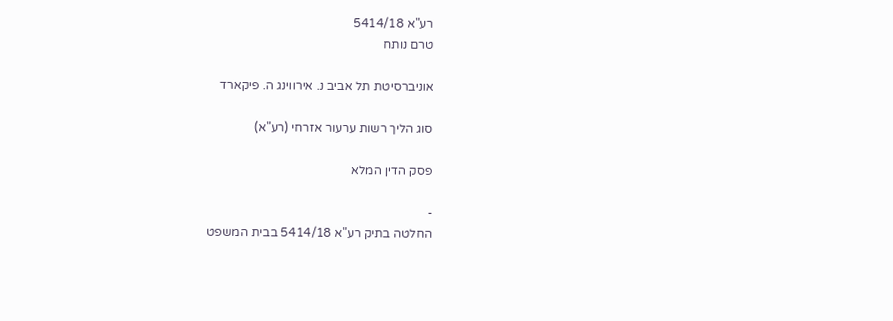רע"א 5414/18
טרם נותח

אוניברסיטת תל אביב נ. אירווינג ה. פיקארד

סוג הליך רשות ערעור אזרחי (רע"א)

פסק הדין המלא

-
החלטה בתיק רע"א 5414/18 בבית המשפט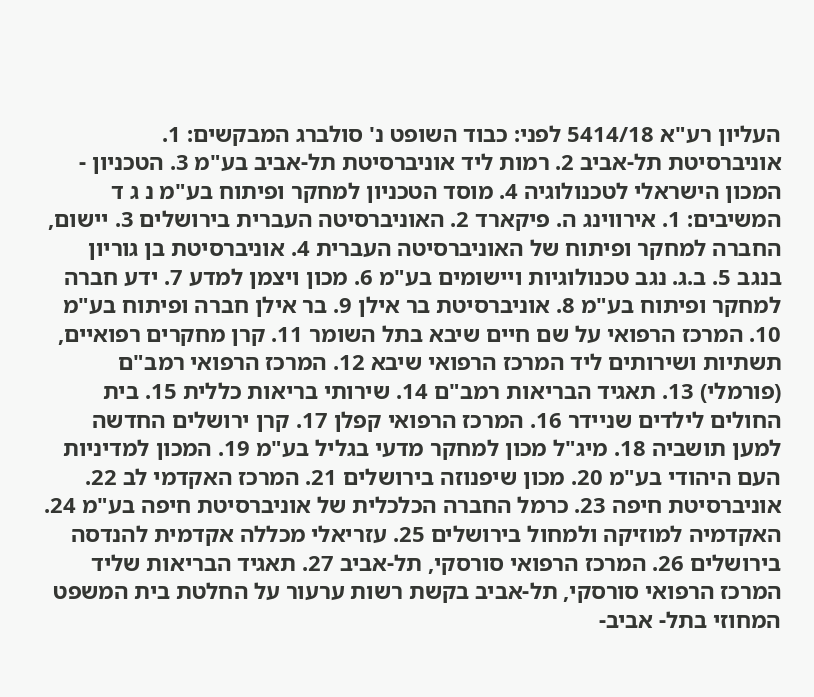העליון רע"א 5414/18 לפני: כבוד השופט נ' סולברג המבקשים: 1. אוניברסיטת תל-אביב 2. רמות ליד אוניברסיטת תל-אביב בע"מ 3. הטכניון - המכון הישראלי לטכנולוגיה 4. מוסד הטכניון למחקר ופיתוח בע"מ נ ג ד המשיבים: 1. אירווינג ה. פיקארד 2. האוניברסיטה העברית בירושלים 3. יישום, החברה למחקר ופיתוח של האוניברסיטה העברית 4. אוניברסיטת בן גוריון בנגב 5. ב.ג. נגב טכנולוגיות ויישומים בע"מ 6. מכון ויצמן למדע 7. ידע חברה למחקר ופיתוח בע"מ 8. אוניברסיטת בר אילן 9. בר אילן חברה ופיתוח בע"מ 10. המרכז הרפואי על שם חיים שיבא בתל השומר 11. קרן מחקרים רפואיים, תשתיות ושירותים ליד המרכז הרפואי שיבא 12. המרכז הרפואי רמב"ם (פורמלי) 13. תאגיד הבריאות רמב"ם 14. שירותי בריאות כללית 15. בית החולים לילדים שניידר 16. המרכז הרפואי קפלן 17. קרן ירושלים החדשה למען תושביה 18. מיג"ל מכון למחקר מדעי בגליל בע"מ 19. המכון למדיניות העם היהודי בע"מ 20. מכון שיפנוזה בירושלים 21. המרכז האקדמי לב 22. אוניברסיטת חיפה 23. כרמל החברה הכלכלית של אוניברסיטת חיפה בע"מ 24. האקדמיה למוזיקה ולמחול בירושלים 25. עזריאלי מכללה אקדמית להנדסה בירושלים 26. המרכז הרפואי סורסקי, תל-אביב 27. תאגיד הבריאות שליד המרכז הרפואי סורסקי, תל-אביב בקשת רשות ערעור על החלטת בית המשפט המחוזי בתל- אביב-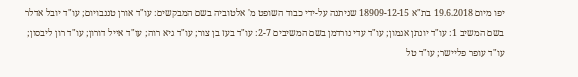יפו מיום 19.6.2018 בת"א 18909-12-15 שניתנה על-ידי כבוד השופט מ' אלטוביה בשם המבקשים: עו"ד אורן טננבויום; עו"ד יובל אדלר בשם המשיב 1: עו"ד יונתן אגמון; עו"ד עדי נורדמן בשם המשיבים 2-7: עו"ד בעז בן צור; עו"ד גיא רוה; עו"ד אייל דורון; עו"ד רון ליבסון; עו"ד עופר פליישר; עו"ד טל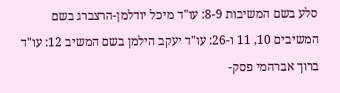סלע בשם המשיבות 8-9: עו"ד מיכל יודלמן-הרצברג בשם המשיבים 10, 11 ו-26: עו"ד יעקב הילמן בשם המשיב 12: עו"ד ברוך אברהמי פסק-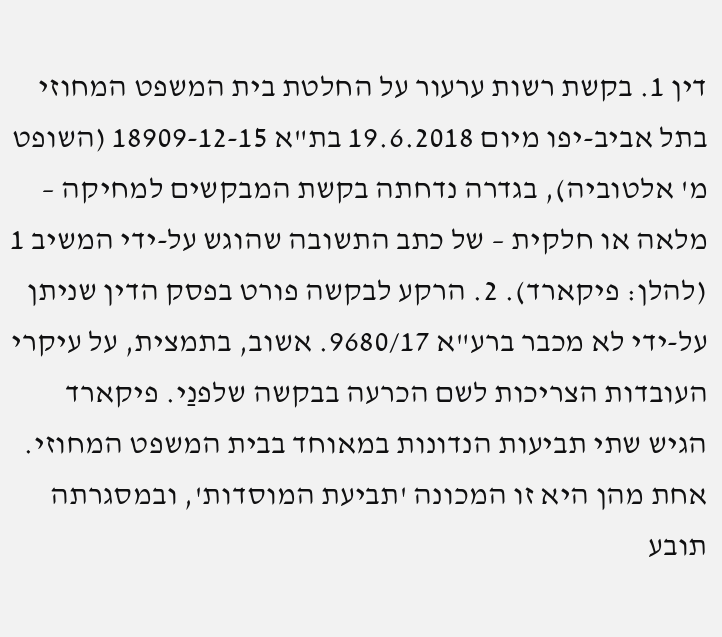דין 1. בקשת רשות ערעור על החלטת בית המשפט המחוזי בתל אביב-יפו מיום 19.6.2018 בת"א 18909-12-15 (השופט מ' אלטוביה), בגדרה נדחתה בקשת המבקשים למחיקה – מלאה או חלקית – של כתב התשובה שהוגש על-ידי המשיב 1 (להלן: פיקארד). 2. הרקע לבקשה פורט בפסק הדין שניתן על-ידי לא מכבר ברע"א 9680/17. אשוב, בתמצית, על עיקרי העובדות הצריכות לשם הכרעה בבקשה שלפנַי. פיקארד הגיש שתי תביעות הנדונות במאוחד בבית המשפט המחוזי. אחת מהן היא זו המכונה 'תביעת המוסדות', ובמסגרתה תובע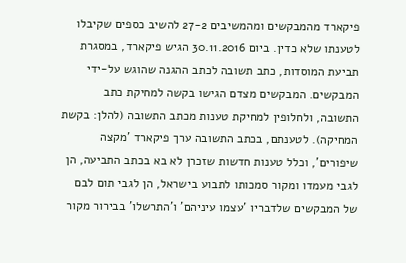פיקארד מהמבקשים ומהמשיבים 27-2 להשיב כספים שקיבלו לטענתו שלא כדין. ביום 30.11.2016 הגיש פיקארד, במסגרת תביעת המוסדות, כתב תשובה לכתב ההגנה שהוגש על-ידי המבקשים. המבקשים מצדם הגישו בקשה למחיקת כתב התשובה, ולחלופין למחיקת טענות מכתב התשובה (להלן: בקשת המחיקה). לטענתם, בכתב התשובה ערך פיקארד 'מקצה שיפורים', וכלל טענות חדשות שזכרן לא בא בכתב התביעה, הן לגבי מעמדו ומקור סמכותו לתבוע בישראל, הן לגבי תום לבם של המבקשים שלדבריו 'עצמו עיניהם' ו'התרשלו' בבירור מקור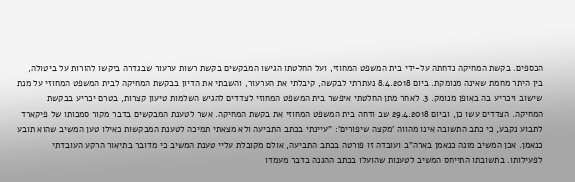הכספים. בקשת המחיקה נדחתה על-ידי בית המשפט המחוזי, ועל החלטתו הגישו המבקשים בקשת רשות ערעור שבגדרה ביקשו להורות על ביטולה, בין היתר מחמת שאינה מנומקת. ביום 8.4.2018 נעתרתי לבקשה, קיבלתי את הערעור, והשבתי את הדיון בבקשת המחיקה לבית המשפט המחוזי על מנת שישוב ויכריע בה באופן מנומק. 3. לאחר מתן החלטתי איפשר בית המשפט המחוזי לצדדים להגיש השלמות טיעון קצרות, בטרם יכריע בבקשת המחיקה. הצדדים עשו כן, וביום 29.4.2018 שב ודחה בית המשפט המחוזי את בקשת המחיקה. אשר לטענת המבקשים בדבר מקור סמכותו של פיקארד לתבוע נקבע, כי כתב התשובה אינו מהווה 'מקצה שיפורים': "עיינתי בכתב התביעה ולא מצאתי תמיכה לטענת המבקשות כאילו טען המשיב שהוא תובע כנאמן. אכן המשיב מונה כנאמן בארה"ב ועובדה זו פורטה בכתב התביעה, אולם מקובלת עליי טענת המשיב כי מדובר בתיאור הרקע העובדתי לפעילותו. בתשובתו התייחס המשיב לטענות שהועלו בכתב ההגנה בדבר מעמדו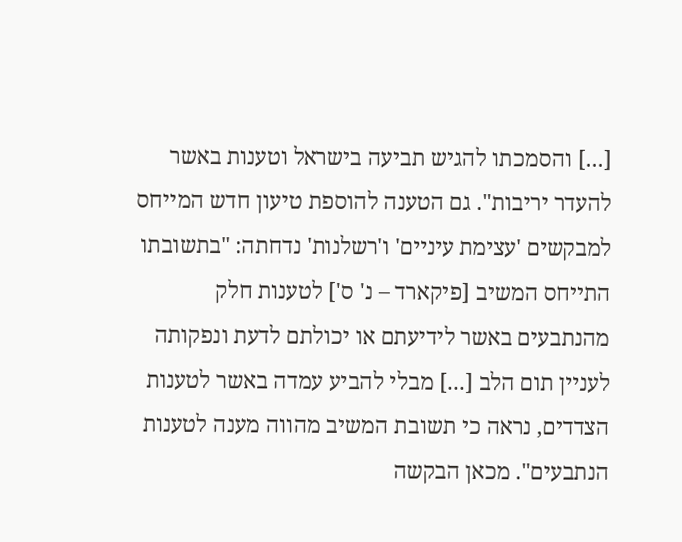[...] והסמכתו להגיש תביעה בישראל וטענות באשר להעדר יריבות". גם הטענה להוספת טיעון חדש המייחס למבקשים 'עצימת עיניים' ו'רשלנות' נדחתה: "בתשובתו התייחס המשיב [פיקארד – נ' ס'] לטענות חלק מהנתבעים באשר לידיעתם או יכולתם לדעת ונפקותה לעניין תום הלב [...] מבלי להביע עמדה באשר לטענות הצדדים, נראה כי תשובת המשיב מהווה מענה לטענות הנתבעים". מכאן הבקשה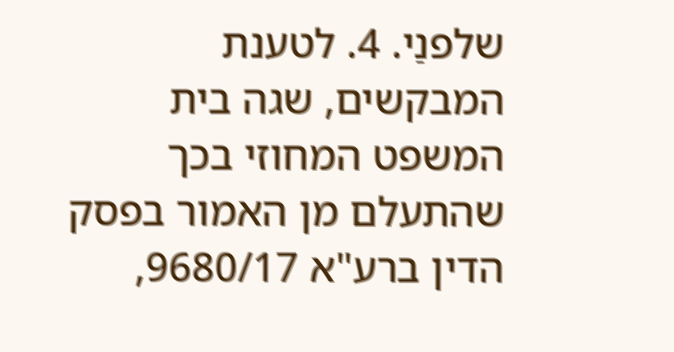שלפנַי. 4. לטענת המבקשים, שגה בית המשפט המחוזי בכך שהתעלם מן האמור בפסק הדין ברע"א 9680/17,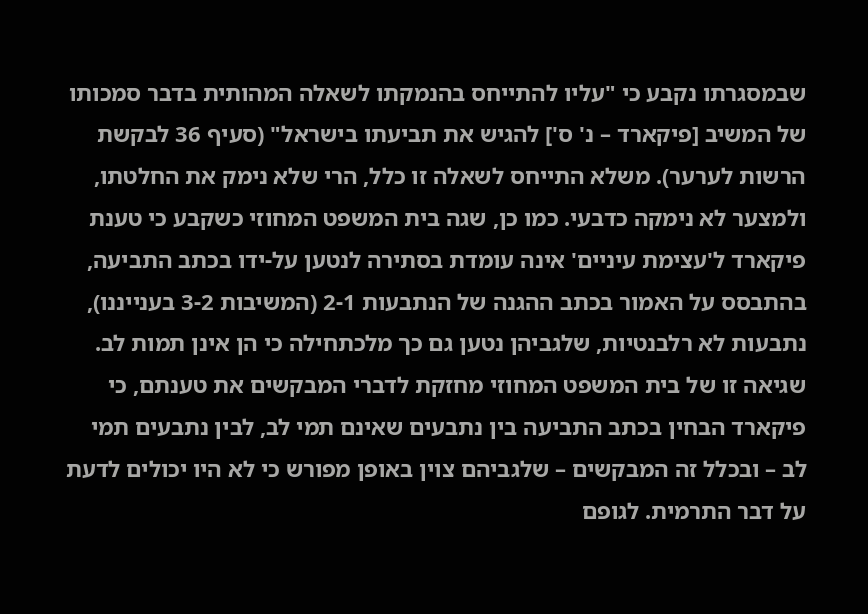שבמסגרתו נקבע כי "עליו להתייחס בהנמקתו לשאלה המהותית בדבר סמכותו של המשיב [פיקארד – נ' ס'] להגיש את תביעתו בישראל" (סעיף 36 לבקשת הרשות לערער). משלא התייחס לשאלה זו כלל, הרי שלא נימק את החלטתו, ולמצער לא נימקה כדבעי. כמו כן, שגה בית המשפט המחוזי כשקבע כי טענת פיקארד ל'עצימת עיניים' אינה עומדת בסתירה לנטען על-ידו בכתב התביעה, בהתבסס על האמור בכתב ההגנה של הנתבעות 2-1 (המשיבות 3-2 בענייננו), נתבעות לא רלבנטיות, שלגביהן נטען גם כך מלכתחילה כי הן אינן תמות לב. שגיאה זו של בית המשפט המחוזי מחזקת לדברי המבקשים את טענתם, כי פיקארד הבחין בכתב התביעה בין נתבעים שאינם תמי לב, לבין נתבעים תמי לב – ובכלל זה המבקשים – שלגביהם צוין באופן מפורש כי לא היו יכולים לדעת על דבר התרמית. לגופם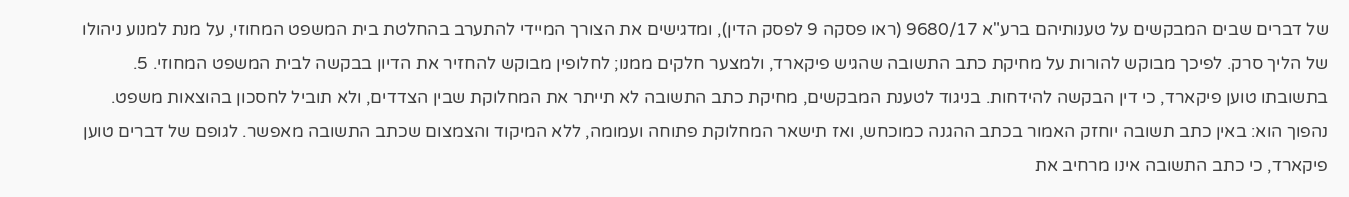של דברים שבים המבקשים על טענותיהם ברע"א 9680/17 (ראו פסקה 9 לפסק הדין), ומדגישים את הצורך המיידי להתערב בהחלטת בית המשפט המחוזי, על מנת למנוע ניהולו של הליך סרק. לפיכך מבוקש להורות על מחיקת כתב התשובה שהגיש פיקארד, ולמצער חלקים ממנו; לחלופין מבוקש להחזיר את הדיון בבקשה לבית המשפט המחוזי. 5. בתשובתו טוען פיקארד, כי דין הבקשה להידחות. בניגוד לטענת המבקשים, מחיקת כתב התשובה לא תייתר את המחלוקת שבין הצדדים, ולא תוביל לחסכון בהוצאות משפט. נהפוך הוא: באין כתב תשובה יוחזק האמור בכתב ההגנה כמוכחש, ואז תישאר המחלוקת פתוחה ועמומה, ללא המיקוד והצמצום שכתב התשובה מאפשר. לגופם של דברים טוען פיקארד, כי כתב התשובה אינו מרחיב את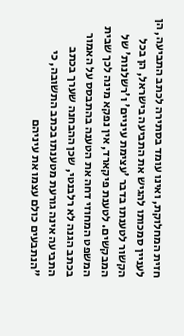חזית המחלוקת, ואינו עומד בסתירה לכתב התביעה, הן לעניין סמכותו להגיש את התביעה בישראל, הן בכל הקשור לטענתו בדבר 'עצימת עיניים' ו'רשלנות' של המבקשים. לטענת פיקארד, אין נפקא מינה לכך שבית המשפט המחוזי דחה את הטענה בהתבסס על האמור בכתב הגנה לא רלבנטי, שכן ההבחנה שערך בכתב התביעה אינה גורעת מטענתו בכתב התשובה, כי "הנתבעים כולם עצמו את עיניהם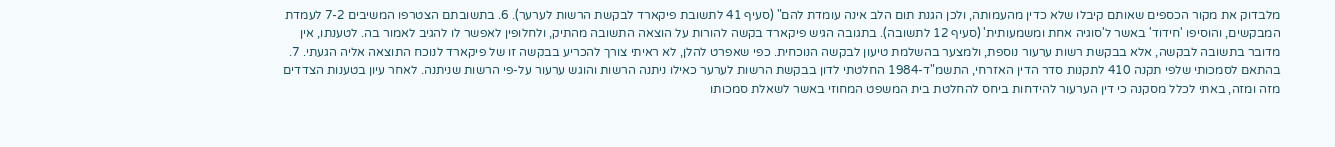מלבדוק את מקור הכספים שאותם קיבלו שלא כדין מהעמותה, ולכן הגנת תום הלב אינה עומדת להם" (סעיף 41 לתשובת פיקארד לבקשת הרשות לערער). 6. בתשובתם הצטרפו המשיבים 7-2 לעמדת המבקשים, והוסיפו 'חידוד' באשר ל'סוגיה אחת ומשמעותית' (סעיף 12 לתשובה). בתגובה הגיש פיקארד בקשה להורות על הוצאה התשובה מהתיק, ולחלופין לאפשר לו להגיב לאמור בה. לטענתו, אין מדובר בתשובה לבקשה, אלא בבקשת רשות ערעור נוספת, ולמצער בהשלמת טיעון לבקשה הנוכחית. כפי שאפרט להלן, לא ראיתי צורך להכריע בבקשה זו של פיקארד לנוכח התוצאה אליה הגעתי. 7. בהתאם לסמכותי שלפי תקנה 410 לתקנות סדר הדין האזרחי, התשמ"ד-1984 החלטתי לדון בבקשת הרשות לערער כאילו ניתנה הרשות והוגש ערעור על-פי הרשות שניתנה. לאחר עיון בטענות הצדדים מזה ומזה, באתי לכלל מסקנה כי דין הערעור להידחות ביחס להחלטת בית המשפט המחוזי באשר לשאלת סמכותו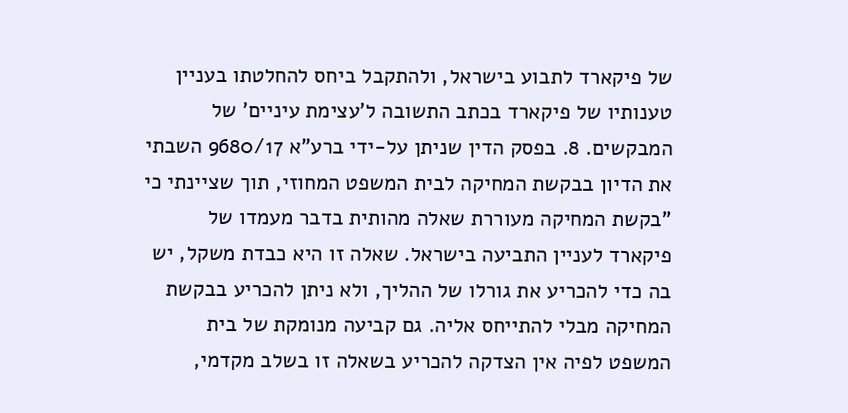של פיקארד לתבוע בישראל, ולהתקבל ביחס להחלטתו בעניין טענותיו של פיקארד בכתב התשובה ל'עצימת עיניים' של המבקשים. 8. בפסק הדין שניתן על-ידי ברע"א 9680/17 השבתי את הדיון בבקשת המחיקה לבית המשפט המחוזי, תוך שציינתי כי "בקשת המחיקה מעוררת שאלה מהותית בדבר מעמדו של פיקארד לעניין התביעה בישראל. שאלה זו היא כבדת משקל, יש בה כדי להכריע את גורלו של ההליך, ולא ניתן להכריע בבקשת המחיקה מבלי להתייחס אליה. גם קביעה מנומקת של בית המשפט לפיה אין הצדקה להכריע בשאלה זו בשלב מקדמי,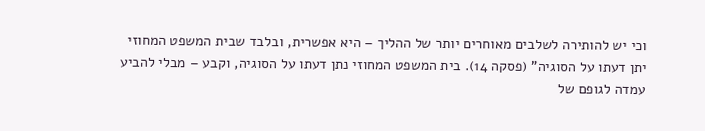וכי יש להותירה לשלבים מאוחרים יותר של ההליך – היא אפשרית, ובלבד שבית המשפט המחוזי יתן דעתו על הסוגיה" (פסקה 14). בית המשפט המחוזי נתן דעתו על הסוגיה, וקבע – מבלי להביע עמדה לגופם של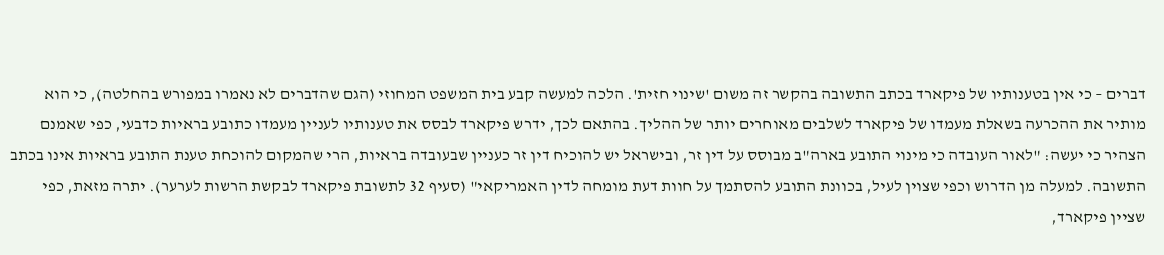דברים – כי אין בטענותיו של פיקארד בכתב התשובה בהקשר זה משום 'שינוי חזית'. הלכה למעשה קבע בית המשפט המחוזי (הגם שהדברים לא נאמרו במפורש בהחלטה), כי הוא מותיר את ההכרעה בשאלת מעמדו של פיקארד לשלבים מאוחרים יותר של ההליך. בהתאם לכך, ידרש פיקארד לבסס את טענותיו לעניין מעמדו כתובע בראיות כדבעי, כפי שאמנם הצהיר כי יעשה: "לאור העובדה כי מינוי התובע בארה"ב מבוסס על דין זר, ובישראל יש להוכיח דין זר כעניין שבעובדה בראיות, הרי שהמקום להוכחת טענת התובע בראיות אינו בכתב התשובה. למעלה מן הדרוש וכפי שצוין לעיל, בכוונת התובע להסתמך על חוות דעת מומחה לדין האמריקאי" (סעיף 32 לתשובת פיקארד לבקשת הרשות לערער). יתרה מזאת, כפי שציין פיקארד,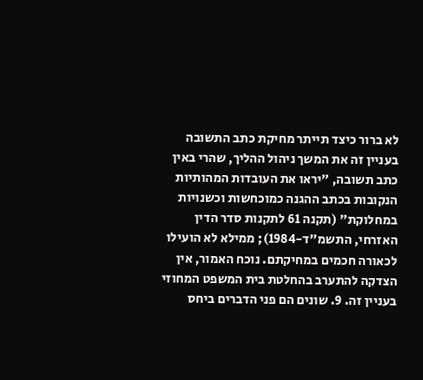לא ברור כיצד תייתר מחיקת כתב התשובה בעניין זה את המשך ניהול ההליך, שהרי באין כתב תשובה, "יראו את העובדות המהותיות הנקובות בכתב ההגנה כמוכחשות וכשנויות במחלוקת" (תקנה 61 לתקנות סדר הדין האזרחי, התשמ"ד-1984); ממילא לא הועילו לכאורה חכמים במחיקתם. נוכח האמור, אין הצדקה להתערב בהחלטת בית המשפט המחוזי בעניין זה. 9. שונים הם פני הדברים ביחס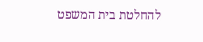להחלטת בית המשפט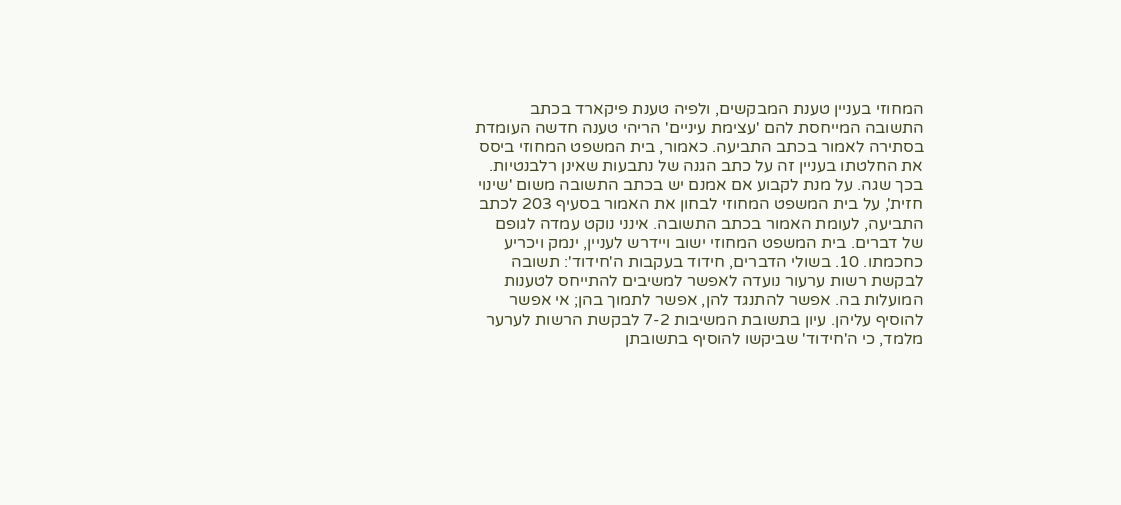המחוזי בעניין טענת המבקשים, ולפיה טענת פיקארד בכתב התשובה המייחסת להם 'עצימת עיניים' הריהי טענה חדשה העומדת בסתירה לאמור בכתב התביעה. כאמור, בית המשפט המחוזי ביסס את החלטתו בעניין זה על כתב הגנה של נתבעות שאינן רלבנטיות. בכך שגה. על מנת לקבוע אם אמנם יש בכתב התשובה משום 'שינוי חזית', על בית המשפט המחוזי לבחון את האמור בסעיף 203 לכתב התביעה, לעומת האמור בכתב התשובה. אינני נוקט עמדה לגופם של דברים. בית המשפט המחוזי ישוב ויידרש לעניין, ינמק ויכריע כחכמתו. 10. בשולי הדברים, חידוד בעקבות ה'חידוד': תשובה לבקשת רשות ערעור נועדה לאפשר למשיבים להתייחס לטענות המועלות בה. אפשר להתנגד להן, אפשר לתמוך בהן; אי אפשר להוסיף עליהן. עיון בתשובת המשיבות 7-2 לבקשת הרשות לערער מלמד, כי ה'חידוד' שביקשו להוסיף בתשובתן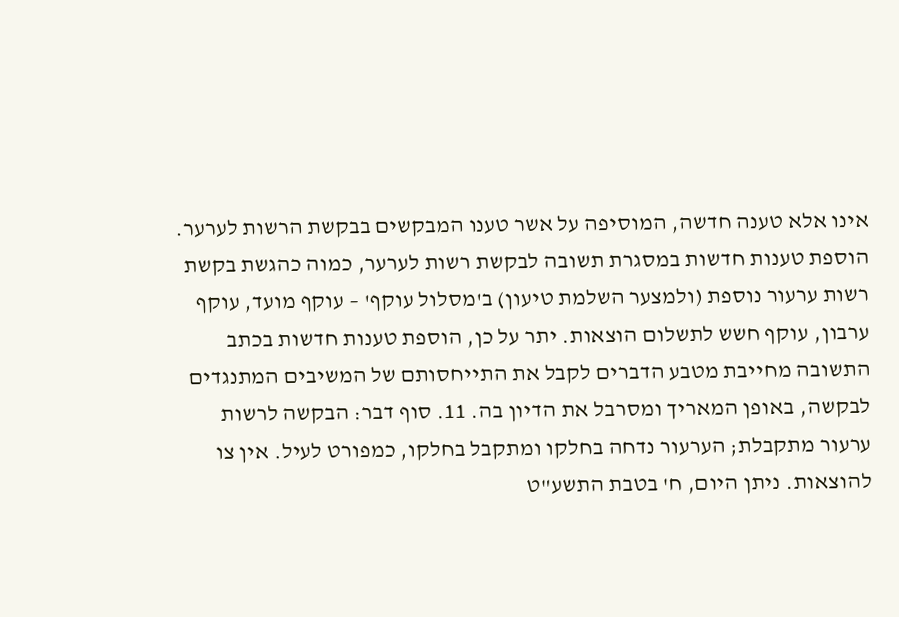אינו אלא טענה חדשה, המוסיפה על אשר טענו המבקשים בבקשת הרשות לערער. הוספת טענות חדשות במסגרת תשובה לבקשת רשות לערער, כמוה כהגשת בקשת רשות ערעור נוספת (ולמצער השלמת טיעון) ב'מסלול עוקף' – עוקף מועד, עוקף ערבון, עוקף חשש לתשלום הוצאות. יתר על כן, הוספת טענות חדשות בכתב התשובה מחייבת מטבע הדברים לקבל את התייחסותם של המשיבים המתנגדים לבקשה, באופן המאריך ומסרבל את הדיון בה. 11. סוף דבר: הבקשה לרשות ערעור מתקבלת; הערעור נדחה בחלקו ומתקבל בחלקו, כמפורט לעיל. אין צו להוצאות. ניתן היום, ח' בטבת התשע"ט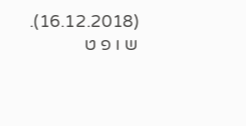(16.12.2018). ש ו פ ט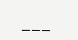___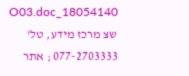18054140_O03.doc שצ מרכז מידע, טל' 077-2703333 ; אתר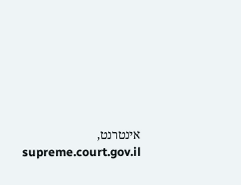אינטרנט, supreme.court.gov.il